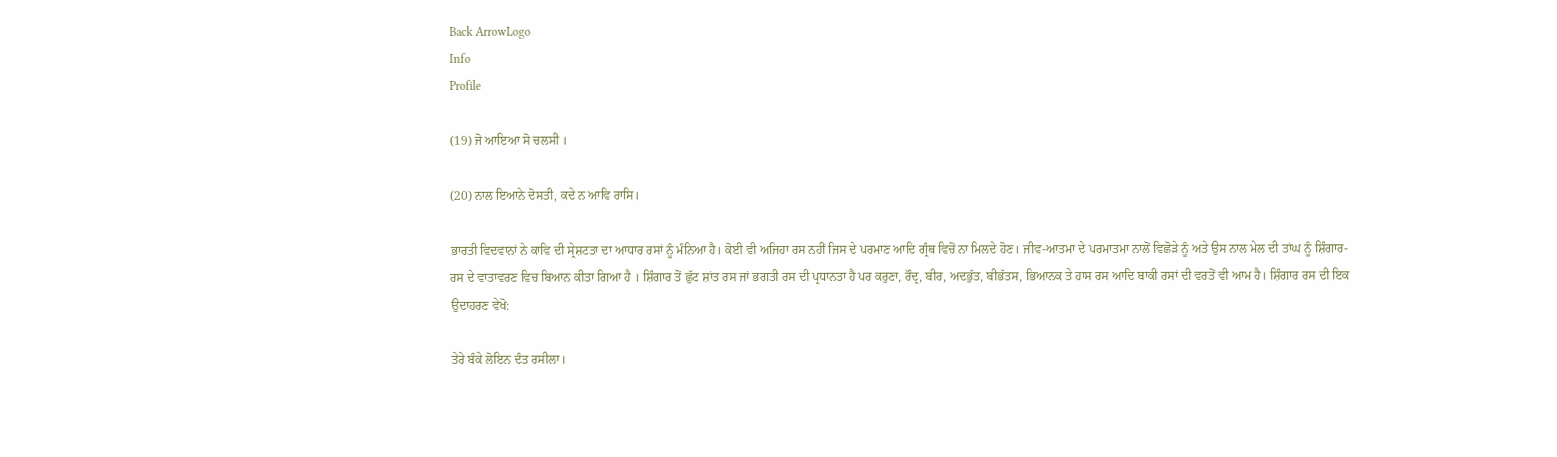Back ArrowLogo
Info
Profile

(19) ਜੋ ਆਇਆ ਸੋ ਚਲਸੀ ।

(20) ਨਾਲ ਇਆਨੇ ਦੋਸਤੀ, ਕਦੇ ਨ ਆਵਿ ਰਾਸਿ।

ਭਾਰਤੀ ਵਿਦਵਾਨਾਂ ਨੇ ਕਾਵਿ ਦੀ ਸ੍ਰੇਸ਼ਟਤਾ ਦਾ ਆਧਾਰ ਰਸਾਂ ਨੂੰ ਮੰਨਿਆ ਹੈ। ਕੋਈ ਵੀ ਅਜਿਹਾ ਰਸ ਨਹੀਂ ਜਿਸ ਦੇ ਪਰਮਾਣ ਆਦਿ ਗ੍ਰੰਥ ਵਿਚੋਂ ਨਾ ਮਿਲਦੇ ਹੋਣ। ਜੀਵ-ਆਤਮਾ ਦੇ ਪਰਮਾਤਮਾ ਨਾਲੋਂ ਵਿਛੋੜੇ ਨੂੰ ਅਤੇ ਉਸ ਨਾਲ ਮੇਲ ਦੀ ਤਾਂਘ ਨੂੰ ਸ਼ਿੰਗਾਰ-ਰਸ ਦੇ ਵਾਤਾਵਰਣ ਵਿਚ ਬਿਆਨ ਕੀਤਾ ਗਿਆ ਹੈ । ਸ਼ਿੰਗਾਰ ਤੋਂ ਛੁੱਟ ਸ਼ਾਂਤ ਰਸ ਜਾਂ ਭਗਤੀ ਰਸ ਦੀ ਪ੍ਰਧਾਨਤਾ ਹੈ ਪਰ ਕਰੁਣਾ, ਰੌਦ੍ਰ, ਬੀਰ, ਅਦਭੁੱਤ, ਬੀਭੱਤਸ, ਭਿਆਨਕ ਤੇ ਹਾਸ ਰਸ ਆਦਿ ਬਾਕੀ ਰਸਾਂ ਦੀ ਵਰਤੋਂ ਵੀ ਆਮ ਹੈ। ਸ਼ਿੰਗਾਰ ਰਸ ਦੀ ਇਕ ਉਦਾਹਰਣ ਵੇਖੋ:

ਤੇਰੇ ਬੰਕੇ ਲੋਇਨ ਦੰਤ ਰਸੀਲਾ।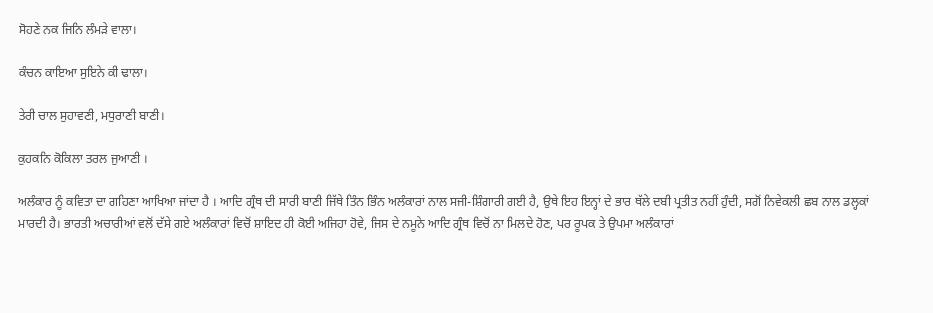ਸੋਹਣੇ ਨਕ ਜਿਨਿ ਲੰਮੜੇ ਵਾਲਾ।

ਕੰਚਨ ਕਾਇਆ ਸੁਇਨੇ ਕੀ ਢਾਲਾ।

ਤੇਰੀ ਚਾਲ ਸੁਹਾਵਣੀ, ਮਧੁਰਾਣੀ ਬਾਣੀ।

ਕੁਹਕਨਿ ਕੋਕਿਲਾ ਤਰਲ ਜੁਆਣੀ ।

ਅਲੰਕਾਰ ਨੂੰ ਕਵਿਤਾ ਦਾ ਗਹਿਣਾ ਆਖਿਆ ਜਾਂਦਾ ਹੈ । ਆਦਿ ਗ੍ਰੰਥ ਦੀ ਸਾਰੀ ਬਾਣੀ ਜਿੱਥੇ ਤਿੰਨ ਭਿੰਨ ਅਲੰਕਾਰਾਂ ਨਾਲ ਸਜੀ-ਸ਼ਿੰਗਾਰੀ ਗਈ ਹੈ, ਉਥੇ ਇਹ ਇਨ੍ਹਾਂ ਦੇ ਭਾਰ ਥੱਲੇ ਦਬੀ ਪ੍ਰਤੀਤ ਨਹੀਂ ਹੁੰਦੀ, ਸਗੋਂ ਨਿਵੇਕਲੀ ਛਬ ਨਾਲ ਡਲ੍ਹਕਾਂ ਮਾਰਦੀ ਹੈ। ਭਾਰਤੀ ਅਚਾਰੀਆਂ ਵਲੋਂ ਦੱਸੇ ਗਏ ਅਲੰਕਾਰਾਂ ਵਿਚੋਂ ਸ਼ਾਇਦ ਹੀ ਕੋਈ ਅਜਿਹਾ ਹੋਵੇ, ਜਿਸ ਦੇ ਨਮੂਨੇ ਆਦਿ ਗ੍ਰੰਥ ਵਿਚੋਂ ਨਾ ਮਿਲਦੇ ਹੋਣ, ਪਰ ਰੂਪਕ ਤੇ ਉਪਮਾ ਅਲੰਕਾਰਾਂ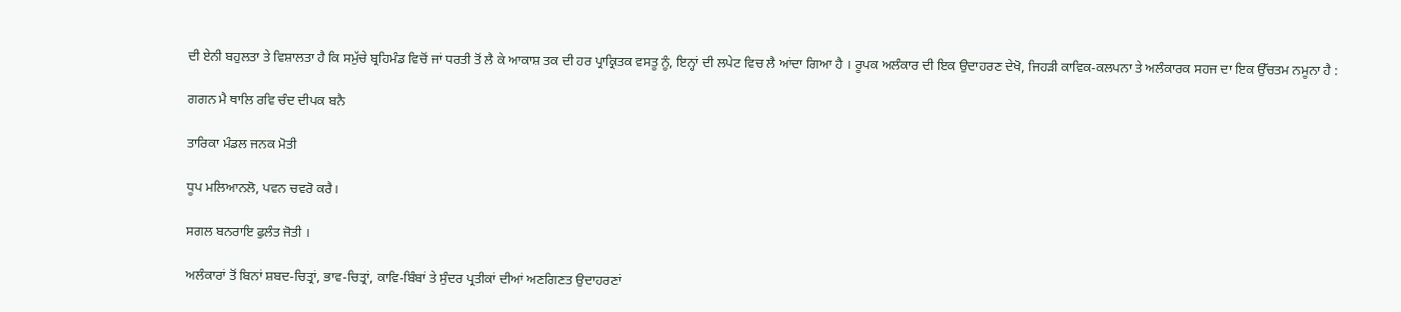ਦੀ ਏਨੀ ਬਹੁਲਤਾ ਤੇ ਵਿਸ਼ਾਲਤਾ ਹੈ ਕਿ ਸਮੁੱਚੇ ਬ੍ਰਹਿਮੰਡ ਵਿਚੋਂ ਜਾਂ ਧਰਤੀ ਤੋਂ ਲੈ ਕੇ ਆਕਾਸ਼ ਤਕ ਦੀ ਹਰ ਪ੍ਰਾਕ੍ਰਿਤਕ ਵਸਤੂ ਨੂੰ, ਇਨ੍ਹਾਂ ਦੀ ਲਪੇਟ ਵਿਚ ਲੈ ਆਂਦਾ ਗਿਆ ਹੈ । ਰੂਪਕ ਅਲੰਕਾਰ ਦੀ ਇਕ ਉਦਾਹਰਣ ਦੇਖੋ, ਜਿਹੜੀ ਕਾਵਿਕ-ਕਲਪਨਾ ਤੇ ਅਲੰਕਾਰਕ ਸਹਜ ਦਾ ਇਕ ਉੱਚਤਮ ਨਮੂਨਾ ਹੈ :

ਗਗਨ ਮੈ ਥਾਲਿ ਰਵਿ ਚੰਦ ਦੀਪਕ ਬਨੈ

ਤਾਰਿਕਾ ਮੰਡਲ ਜਨਕ ਮੋਤੀ

ਧੂਪ ਮਲਿਆਨਲੋ, ਪਵਨ ਚਵਰੋ ਕਰੈ।

ਸਗਲ ਬਨਰਾਇ ਫੁਲੰਤ ਜੋਤੀ ।

ਅਲੰਕਾਰਾਂ ਤੋਂ ਬਿਨਾਂ ਸ਼ਬਦ-ਚਿਤ੍ਰਾਂ, ਭਾਵ-ਚਿਤ੍ਰਾਂ, ਕਾਵਿ-ਬਿੰਬਾਂ ਤੇ ਸੁੰਦਰ ਪ੍ਰਤੀਕਾਂ ਦੀਆਂ ਅਣਗਿਣਤ ਉਦਾਹਰਣਾਂ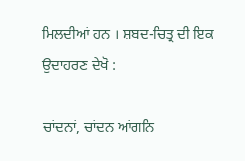ਮਿਲਦੀਆਂ ਹਨ । ਸ਼ਬਦ-ਚਿਤ੍ਰ ਦੀ ਇਕ ਉਦਾਹਰਣ ਦੇਖੋ :

ਚਾਂਦਨਾਂ, ਚਾਂਦਨ ਆਂਗਨਿ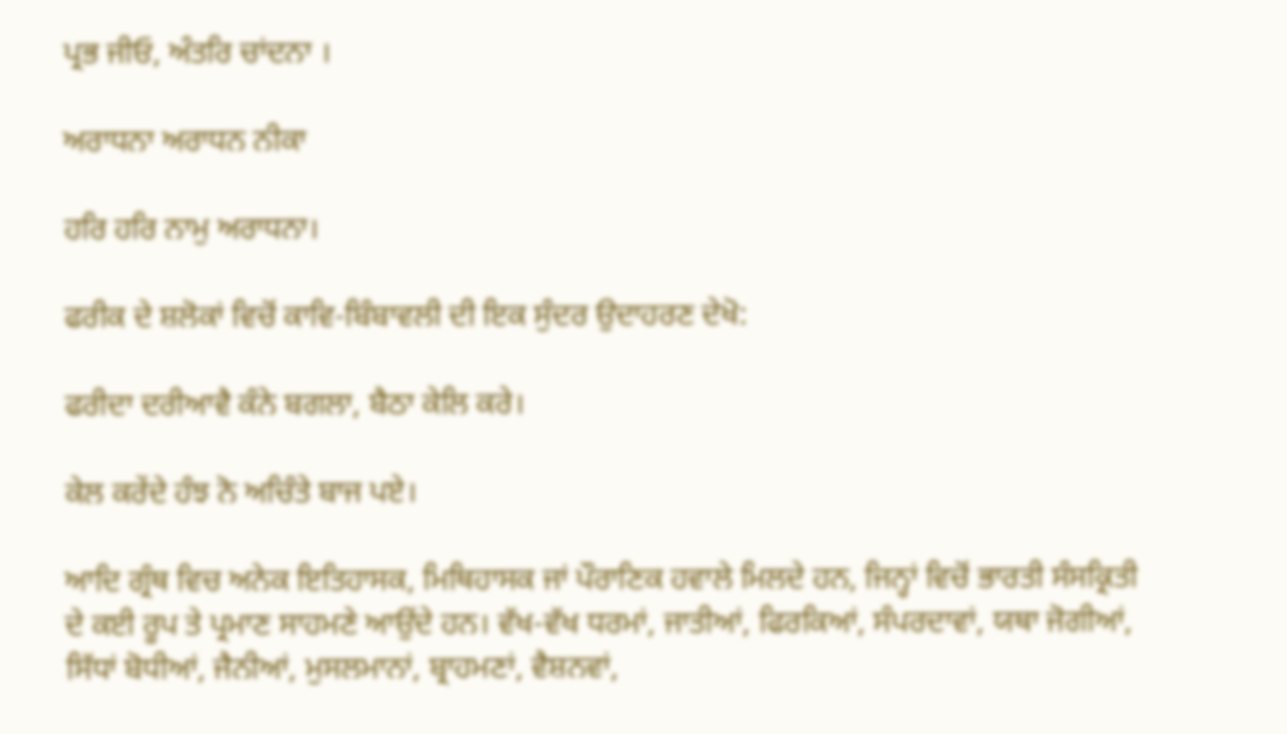ਪ੍ਰਭ ਜੀਓ, ਅੰਤਰਿ ਚਾਂਦਨਾ ।

ਅਰਾਧਨਾ ਅਰਾਧਨ ਨੀਕਾ

ਹਰਿ ਹਰਿ ਨਾਮੁ ਅਰਾਧਨਾ।

ਫਰੀਕ ਦੇ ਸ਼ਲੋਕਾਂ ਵਿਚੋਂ ਕਾਵਿ-ਬਿੰਬਾਵਲੀ ਦੀ ਇਕ ਸੁੰਦਰ ਉਦਾਹਰਣ ਦੇਖੋ:

ਫਰੀਦਾ ਦਰੀਆਵੈ ਕੰਨੇ ਬਗਲਾ, ਬੈਠਾ ਕੇਲਿ ਕਰੇ।

ਕੇਲ ਕਰੇਂਦੇ ਹੰਝ ਨੋ ਅਚਿੰਤੇ ਬਾਜ ਪਏ।

ਆਦਿ ਗ੍ਰੰਥ ਵਿਚ ਅਨੇਕ ਇਤਿਹਾਸਕ, ਮਿਥਿਹਾਸਕ ਜਾਂ ਪੌਰਾਣਿਕ ਹਵਾਲੇ ਮਿਲਦੇ ਹਨ, ਜਿਨ੍ਹਾਂ ਵਿਚੋਂ ਭਾਰਤੀ ਸੰਸਕ੍ਰਿਤੀ ਦੇ ਕਈ ਰੂਪ ਤੇ ਪ੍ਰਮਾਣ ਸਾਹਮਣੇ ਆਉਂਦੇ ਹਨ। ਵੱਖ-ਵੱਖ ਧਰਮਾਂ, ਜਾਤੀਆਂ, ਫਿਰਕਿਆਂ, ਸੰਪਰਦਾਵਾਂ, ਯਥਾ ਜੋਗੀਆਂ, ਸਿੱਧਾਂ ਬੋਧੀਆਂ, ਜੈਨੀਆਂ, ਮੁਸਲਮਾਨਾਂ, ਬ੍ਰਾਹਮਣਾਂ, ਵੈਸ਼ਨਵਾਂ,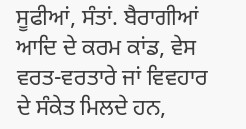ਸੂਫੀਆਂ, ਸੰਤਾਂ. ਬੈਰਾਗੀਆਂ ਆਦਿ ਦੇ ਕਰਮ ਕਾਂਡ, ਵੇਸ ਵਰਤ-ਵਰਤਾਰੇ ਜਾਂ ਵਿਵਹਾਰ ਦੇ ਸੰਕੇਤ ਮਿਲਦੇ ਹਨ,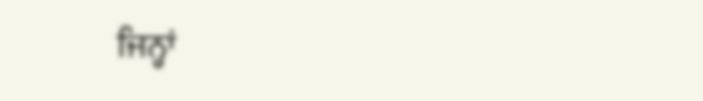ਜਿਨ੍ਹਾਂ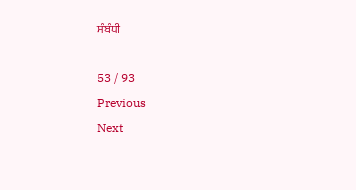ਸੰਬੰਧੀ

53 / 93
Previous
Next